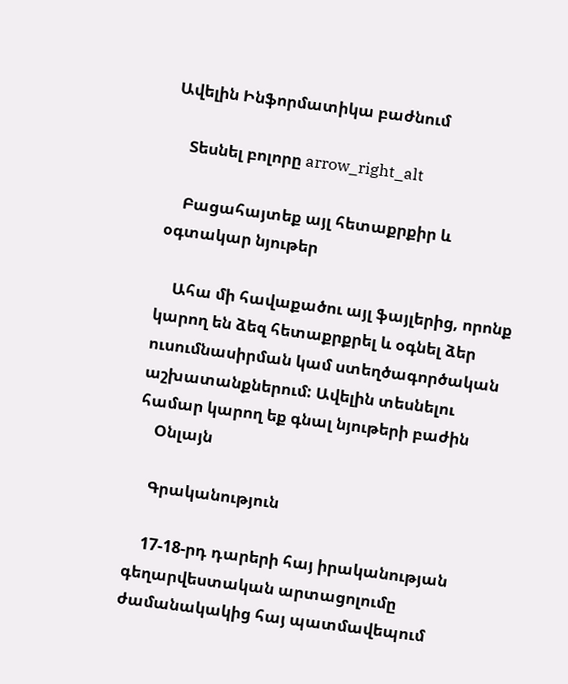Ավելին Ինֆորմատիկա բաժնում

    Տեսնել բոլորը arrow_right_alt

    Բացահայտեք այլ հետաքրքիր և օգտակար նյութեր

    Ահա մի հավաքածու այլ ֆայլերից, որոնք կարող են ձեզ հետաքրքրել և օգնել ձեր ուսումնասիրման կամ ստեղծագործական աշխատանքներում: Ավելին տեսնելու համար կարող եք գնալ նյութերի բաժին
    Օնլայն

    Գրականություն

    17-18-րդ դարերի հայ իրականության գեղարվեստական արտացոլումը ժամանակակից հայ պատմավեպում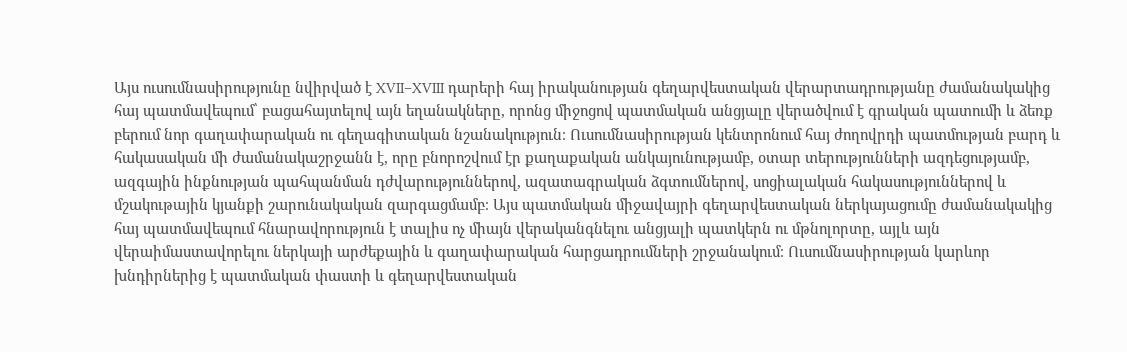Այս ուսումնասիրությունը նվիրված է XVII–XVIII դարերի հայ իրականության գեղարվեստական վերարտադրությանը ժամանակակից հայ պատմավեպում՝ բացահայտելով այն եղանակները, որոնց միջոցով պատմական անցյալը վերածվում է գրական պատումի և ձեռք բերում նոր գաղափարական ու գեղագիտական նշանակություն։ Ուսումնասիրության կենտրոնում հայ ժողովրդի պատմության բարդ և հակասական մի ժամանակաշրջանն է, որը բնորոշվում էր քաղաքական անկայունությամբ, օտար տերությունների ազդեցությամբ, ազգային ինքնության պահպանման դժվարություններով, ազատագրական ձգտումներով, սոցիալական հակասություններով և մշակութային կյանքի շարունակական զարգացմամբ։ Այս պատմական միջավայրի գեղարվեստական ներկայացումը ժամանակակից հայ պատմավեպում հնարավորություն է տալիս ոչ միայն վերականգնելու անցյալի պատկերն ու մթնոլորտը, այլև այն վերաիմաստավորելու ներկայի արժեքային և գաղափարական հարցադրումների շրջանակում։ Ուսումնասիրության կարևոր խնդիրներից է պատմական փաստի և գեղարվեստական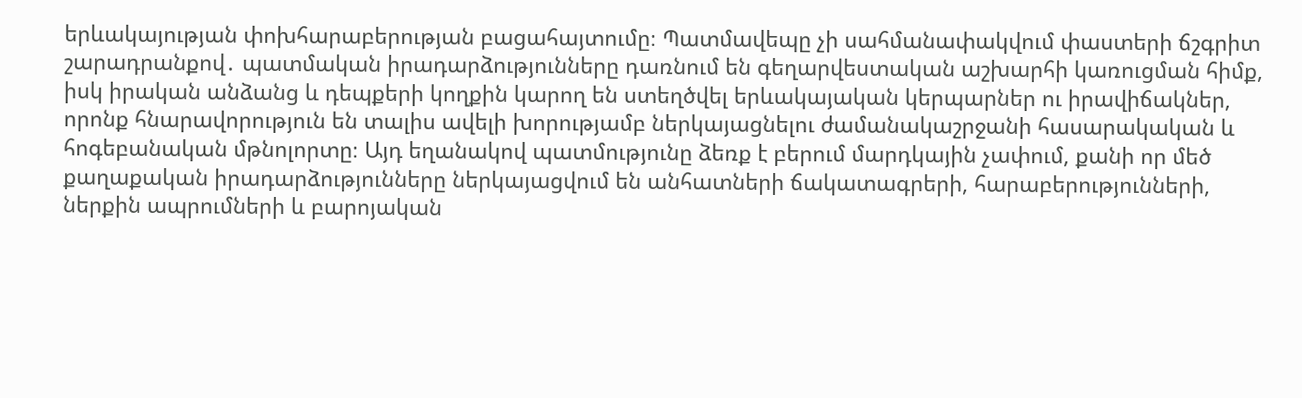երևակայության փոխհարաբերության բացահայտումը։ Պատմավեպը չի սահմանափակվում փաստերի ճշգրիտ շարադրանքով․ պատմական իրադարձությունները դառնում են գեղարվեստական աշխարհի կառուցման հիմք, իսկ իրական անձանց և դեպքերի կողքին կարող են ստեղծվել երևակայական կերպարներ ու իրավիճակներ, որոնք հնարավորություն են տալիս ավելի խորությամբ ներկայացնելու ժամանակաշրջանի հասարակական և հոգեբանական մթնոլորտը։ Այդ եղանակով պատմությունը ձեռք է բերում մարդկային չափում, քանի որ մեծ քաղաքական իրադարձությունները ներկայացվում են անհատների ճակատագրերի, հարաբերությունների, ներքին ապրումների և բարոյական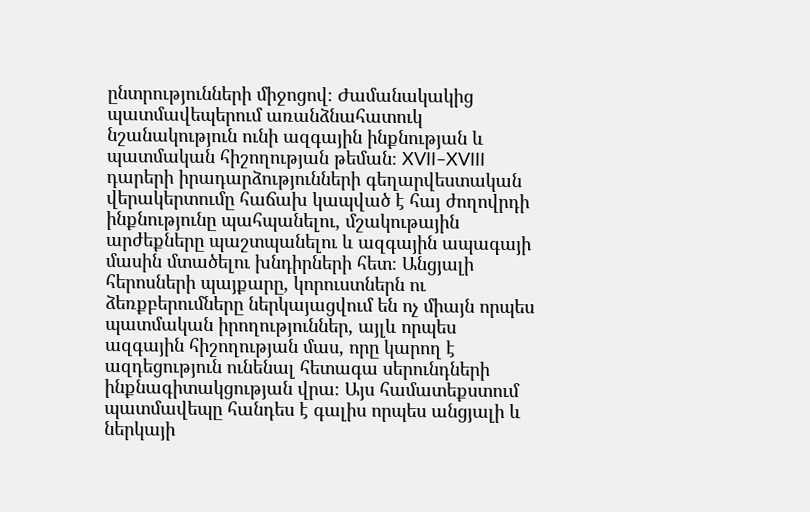ընտրությունների միջոցով։ Ժամանակակից պատմավեպերում առանձնահատուկ նշանակություն ունի ազգային ինքնության և պատմական հիշողության թեման։ XVII–XVIII դարերի իրադարձությունների գեղարվեստական վերակերտումը հաճախ կապված է հայ ժողովրդի ինքնությունը պահպանելու, մշակութային արժեքները պաշտպանելու և ազգային ապագայի մասին մտածելու խնդիրների հետ։ Անցյալի հերոսների պայքարը, կորուստներն ու ձեռքբերումները ներկայացվում են ոչ միայն որպես պատմական իրողություններ, այլև որպես ազգային հիշողության մաս, որը կարող է ազդեցություն ունենալ հետագա սերունդների ինքնագիտակցության վրա։ Այս համատեքստում պատմավեպը հանդես է գալիս որպես անցյալի և ներկայի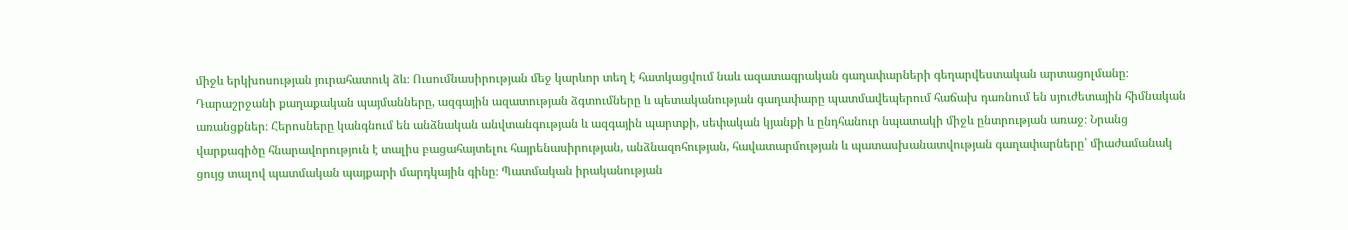միջև երկխոսության յուրահատուկ ձև։ Ուսումնասիրության մեջ կարևոր տեղ է հատկացվում նաև ազատագրական գաղափարների գեղարվեստական արտացոլմանը։ Դարաշրջանի քաղաքական պայմանները, ազգային ազատության ձգտումները և պետականության գաղափարը պատմավեպերում հաճախ դառնում են սյուժետային հիմնական առանցքներ։ Հերոսները կանգնում են անձնական անվտանգության և ազգային պարտքի, սեփական կյանքի և ընդհանուր նպատակի միջև ընտրության առաջ։ Նրանց վարքագիծը հնարավորություն է տալիս բացահայտելու հայրենասիրության, անձնազոհության, հավատարմության և պատասխանատվության գաղափարները՝ միաժամանակ ցույց տալով պատմական պայքարի մարդկային գինը։ Պատմական իրականության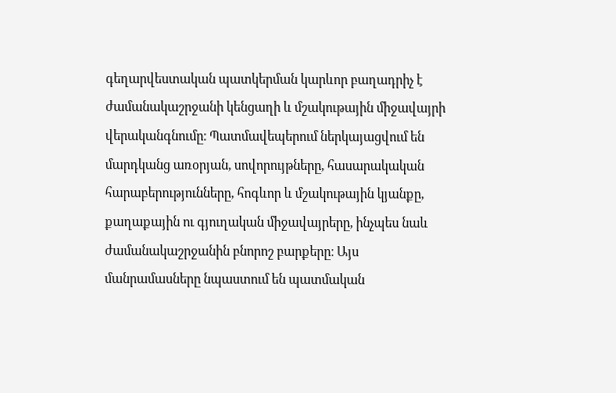գեղարվեստական պատկերման կարևոր բաղադրիչ է ժամանակաշրջանի կենցաղի և մշակութային միջավայրի վերականգնումը։ Պատմավեպերում ներկայացվում են մարդկանց առօրյան, սովորույթները, հասարակական հարաբերությունները, հոգևոր և մշակութային կյանքը, քաղաքային ու գյուղական միջավայրերը, ինչպես նաև ժամանակաշրջանին բնորոշ բարքերը։ Այս մանրամասները նպաստում են պատմական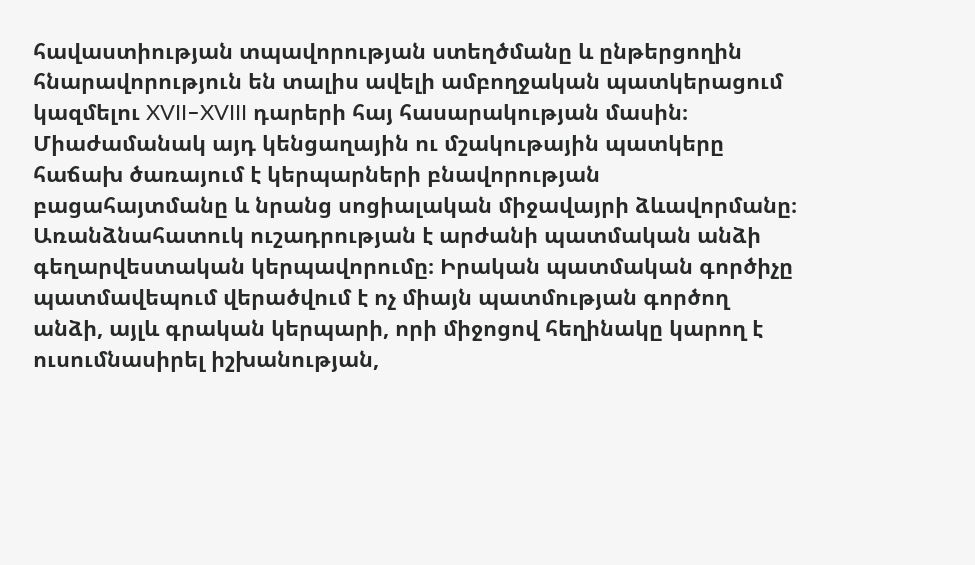հավաստիության տպավորության ստեղծմանը և ընթերցողին հնարավորություն են տալիս ավելի ամբողջական պատկերացում կազմելու XVII–XVIII դարերի հայ հասարակության մասին։ Միաժամանակ այդ կենցաղային ու մշակութային պատկերը հաճախ ծառայում է կերպարների բնավորության բացահայտմանը և նրանց սոցիալական միջավայրի ձևավորմանը։ Առանձնահատուկ ուշադրության է արժանի պատմական անձի գեղարվեստական կերպավորումը։ Իրական պատմական գործիչը պատմավեպում վերածվում է ոչ միայն պատմության գործող անձի, այլև գրական կերպարի, որի միջոցով հեղինակը կարող է ուսումնասիրել իշխանության,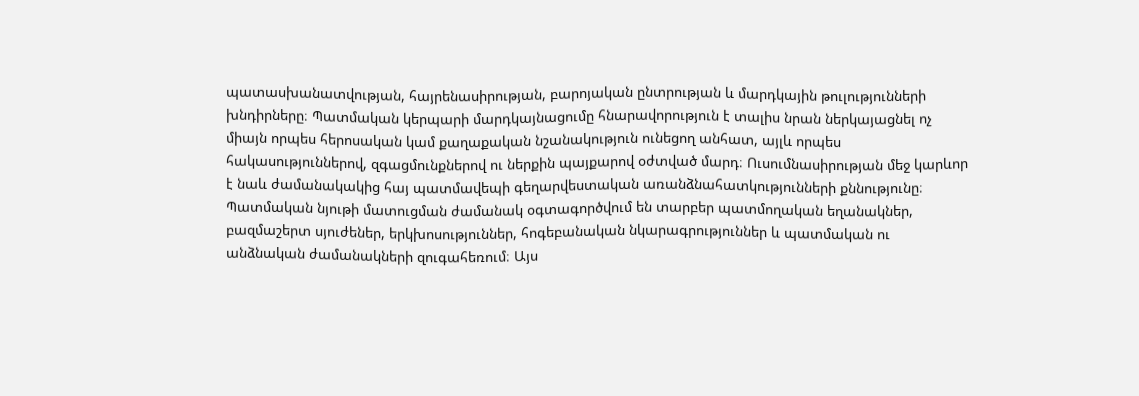պատասխանատվության, հայրենասիրության, բարոյական ընտրության և մարդկային թուլությունների խնդիրները։ Պատմական կերպարի մարդկայնացումը հնարավորություն է տալիս նրան ներկայացնել ոչ միայն որպես հերոսական կամ քաղաքական նշանակություն ունեցող անհատ, այլև որպես հակասություններով, զգացմունքներով ու ներքին պայքարով օժտված մարդ։ Ուսումնասիրության մեջ կարևոր է նաև ժամանակակից հայ պատմավեպի գեղարվեստական առանձնահատկությունների քննությունը։ Պատմական նյութի մատուցման ժամանակ օգտագործվում են տարբեր պատմողական եղանակներ, բազմաշերտ սյուժեներ, երկխոսություններ, հոգեբանական նկարագրություններ և պատմական ու անձնական ժամանակների զուգահեռում։ Այս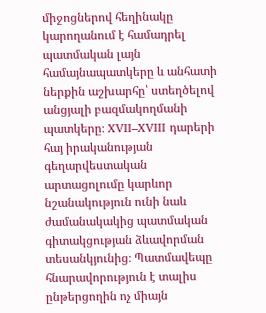միջոցներով հեղինակը կարողանում է համադրել պատմական լայն համայնապատկերը և անհատի ներքին աշխարհը՝ ստեղծելով անցյալի բազմակողմանի պատկերը։ XVII–XVIII դարերի հայ իրականության գեղարվեստական արտացոլումը կարևոր նշանակություն ունի նաև ժամանակակից պատմական գիտակցության ձևավորման տեսանկյունից։ Պատմավեպը հնարավորություն է տալիս ընթերցողին ոչ միայն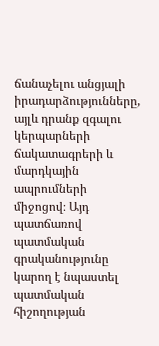ճանաչելու անցյալի իրադարձությունները, այլև դրանք զգալու կերպարների ճակատագրերի և մարդկային ապրումների միջոցով։ Այդ պատճառով պատմական գրականությունը կարող է նպաստել պատմական հիշողության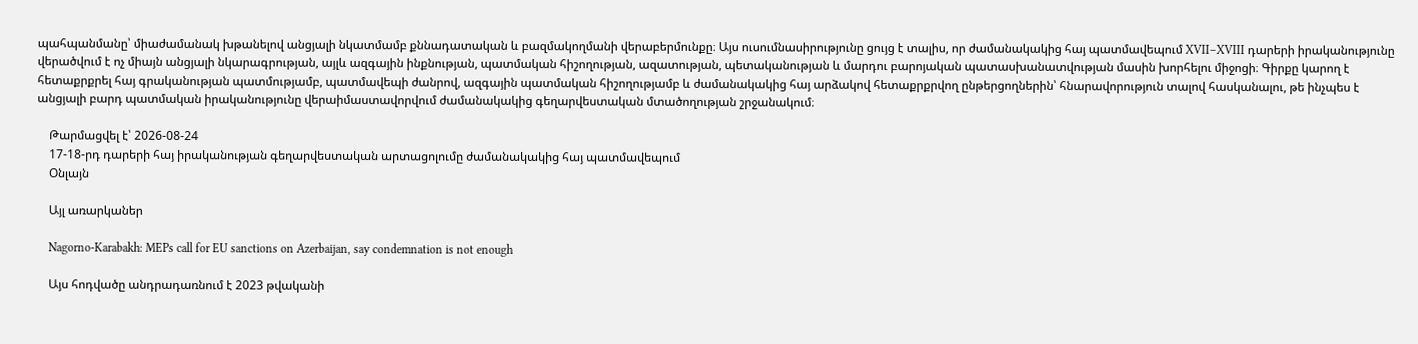պահպանմանը՝ միաժամանակ խթանելով անցյալի նկատմամբ քննադատական և բազմակողմանի վերաբերմունքը։ Այս ուսումնասիրությունը ցույց է տալիս, որ ժամանակակից հայ պատմավեպում XVII–XVIII դարերի իրականությունը վերածվում է ոչ միայն անցյալի նկարագրության, այլև ազգային ինքնության, պատմական հիշողության, ազատության, պետականության և մարդու բարոյական պատասխանատվության մասին խորհելու միջոցի։ Գիրքը կարող է հետաքրքրել հայ գրականության պատմությամբ, պատմավեպի ժանրով, ազգային պատմական հիշողությամբ և ժամանակակից հայ արձակով հետաքրքրվող ընթերցողներին՝ հնարավորություն տալով հասկանալու, թե ինչպես է անցյալի բարդ պատմական իրականությունը վերաիմաստավորվում ժամանակակից գեղարվեստական մտածողության շրջանակում։

    Թարմացվել է՝ 2026-08-24
    17-18-րդ դարերի հայ իրականության գեղարվեստական արտացոլումը ժամանակակից հայ պատմավեպում
    Օնլայն

    Այլ առարկաներ

    Nagorno-Karabakh: MEPs call for EU sanctions on Azerbaijan, say condemnation is not enough

    Այս հոդվածը անդրադառնում է 2023 թվականի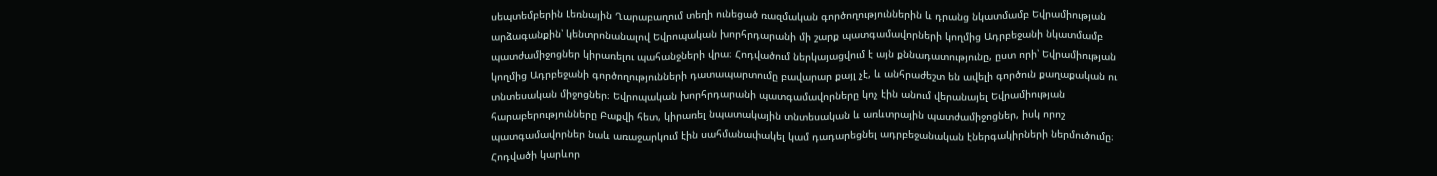սեպտեմբերին Լեռնային Ղարաբաղում տեղի ունեցած ռազմական գործողություններին և դրանց նկատմամբ Եվրամիության արձագանքին՝ կենտրոնանալով Եվրոպական խորհրդարանի մի շարք պատգամավորների կողմից Ադրբեջանի նկատմամբ պատժամիջոցներ կիրառելու պահանջների վրա։ Հոդվածում ներկայացվում է այն քննադատությունը, ըստ որի՝ Եվրամիության կողմից Ադրբեջանի գործողությունների դատապարտումը բավարար քայլ չէ, և անհրաժեշտ են ավելի գործուն քաղաքական ու տնտեսական միջոցներ։ Եվրոպական խորհրդարանի պատգամավորները կոչ էին անում վերանայել Եվրամիության հարաբերությունները Բաքվի հետ, կիրառել նպատակային տնտեսական և առևտրային պատժամիջոցներ, իսկ որոշ պատգամավորներ նաև առաջարկում էին սահմանափակել կամ դադարեցնել ադրբեջանական էներգակիրների ներմուծումը։ Հոդվածի կարևոր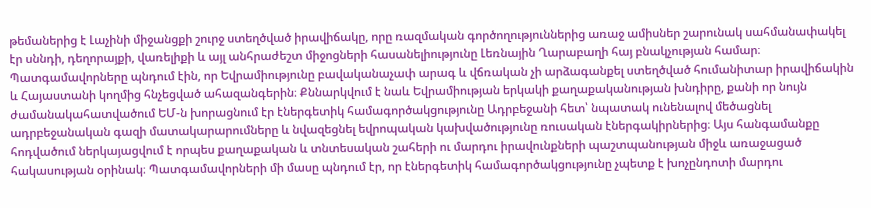թեմաներից է Լաչինի միջանցքի շուրջ ստեղծված իրավիճակը, որը ռազմական գործողություններից առաջ ամիսներ շարունակ սահմանափակել էր սննդի, դեղորայքի, վառելիքի և այլ անհրաժեշտ միջոցների հասանելիությունը Լեռնային Ղարաբաղի հայ բնակչության համար։ Պատգամավորները պնդում էին, որ Եվրամիությունը բավականաչափ արագ և վճռական չի արձագանքել ստեղծված հումանիտար իրավիճակին և Հայաստանի կողմից հնչեցված ահազանգերին։ Քննարկվում է նաև Եվրամիության երկակի քաղաքականության խնդիրը, քանի որ նույն ժամանակահատվածում ԵՄ-ն խորացնում էր էներգետիկ համագործակցությունը Ադրբեջանի հետ՝ նպատակ ունենալով մեծացնել ադրբեջանական գազի մատակարարումները և նվազեցնել եվրոպական կախվածությունը ռուսական էներգակիրներից։ Այս հանգամանքը հոդվածում ներկայացվում է որպես քաղաքական և տնտեսական շահերի ու մարդու իրավունքների պաշտպանության միջև առաջացած հակասության օրինակ։ Պատգամավորների մի մասը պնդում էր, որ էներգետիկ համագործակցությունը չպետք է խոչընդոտի մարդու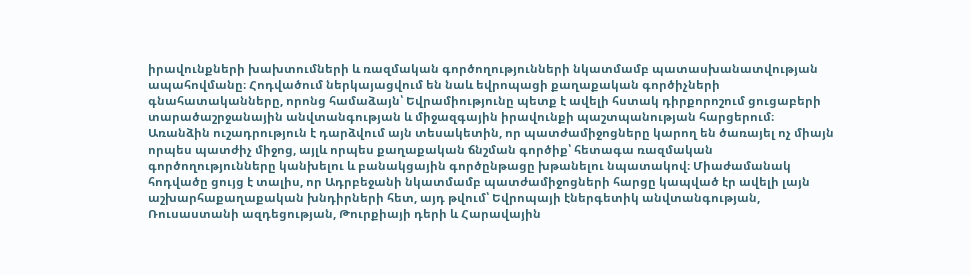իրավունքների խախտումների և ռազմական գործողությունների նկատմամբ պատասխանատվության ապահովմանը։ Հոդվածում ներկայացվում են նաև եվրոպացի քաղաքական գործիչների գնահատականները, որոնց համաձայն՝ Եվրամիությունը պետք է ավելի հստակ դիրքորոշում ցուցաբերի տարածաշրջանային անվտանգության և միջազգային իրավունքի պաշտպանության հարցերում։ Առանձին ուշադրություն է դարձվում այն տեսակետին, որ պատժամիջոցները կարող են ծառայել ոչ միայն որպես պատժիչ միջոց, այլև որպես քաղաքական ճնշման գործիք՝ հետագա ռազմական գործողությունները կանխելու և բանակցային գործընթացը խթանելու նպատակով։ Միաժամանակ հոդվածը ցույց է տալիս, որ Ադրբեջանի նկատմամբ պատժամիջոցների հարցը կապված էր ավելի լայն աշխարհաքաղաքական խնդիրների հետ, այդ թվում՝ Եվրոպայի էներգետիկ անվտանգության, Ռուսաստանի ազդեցության, Թուրքիայի դերի և Հարավային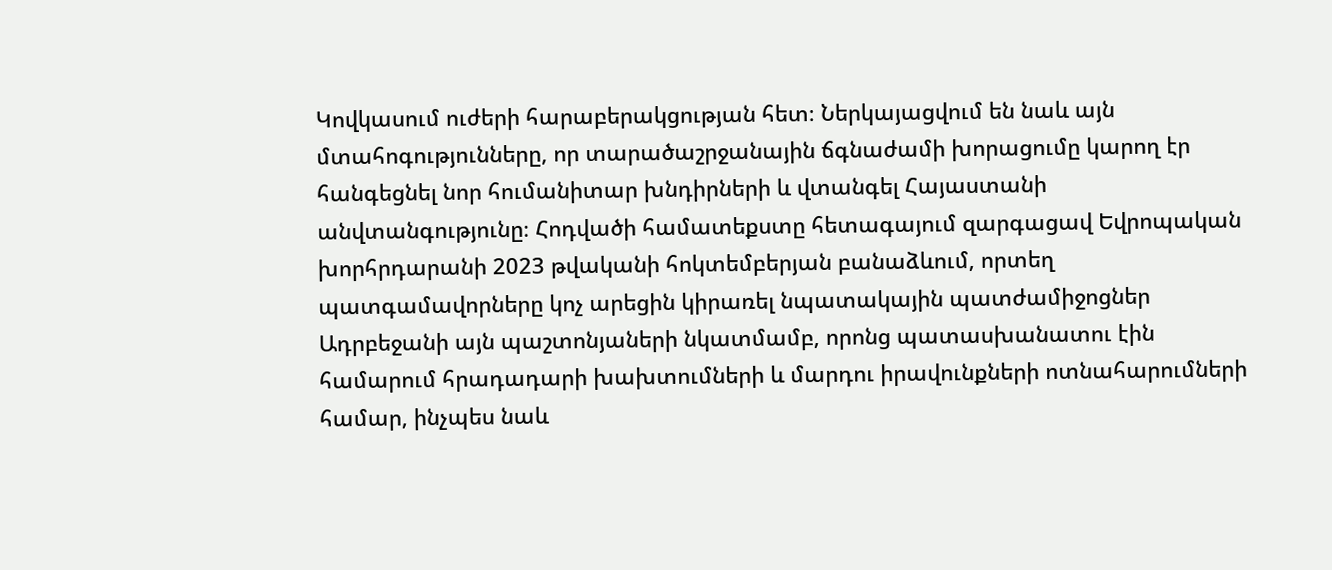Կովկասում ուժերի հարաբերակցության հետ։ Ներկայացվում են նաև այն մտահոգությունները, որ տարածաշրջանային ճգնաժամի խորացումը կարող էր հանգեցնել նոր հումանիտար խնդիրների և վտանգել Հայաստանի անվտանգությունը։ Հոդվածի համատեքստը հետագայում զարգացավ Եվրոպական խորհրդարանի 2023 թվականի հոկտեմբերյան բանաձևում, որտեղ պատգամավորները կոչ արեցին կիրառել նպատակային պատժամիջոցներ Ադրբեջանի այն պաշտոնյաների նկատմամբ, որոնց պատասխանատու էին համարում հրադադարի խախտումների և մարդու իրավունքների ոտնահարումների համար, ինչպես նաև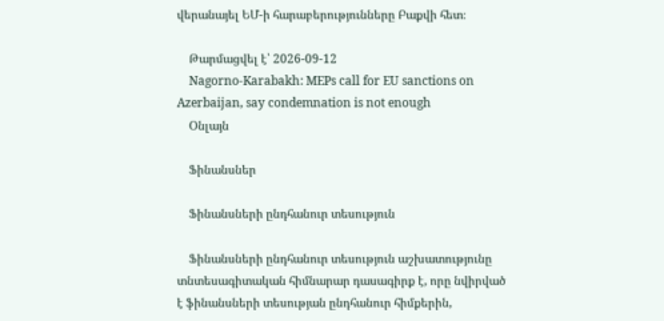վերանայել ԵՄ-ի հարաբերությունները Բաքվի հետ։

    Թարմացվել է՝ 2026-09-12
    Nagorno-Karabakh: MEPs call for EU sanctions on Azerbaijan, say condemnation is not enough
    Օնլայն

    Ֆինանսներ

    Ֆինանսների ընդհանուր տեսություն

    Ֆինանսների ընդհանուր տեսություն աշխատությունը տնտեսագիտական հիմնարար դասագիրք է, որը նվիրված է ֆինանսների տեսության ընդհանուր հիմքերին,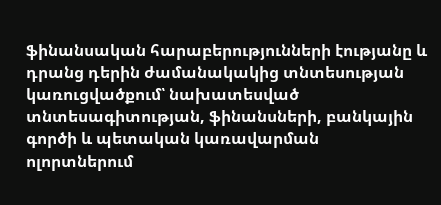ֆինանսական հարաբերությունների էությանը և դրանց դերին ժամանակակից տնտեսության կառուցվածքում՝ նախատեսված տնտեսագիտության, ֆինանսների, բանկային գործի և պետական կառավարման ոլորտներում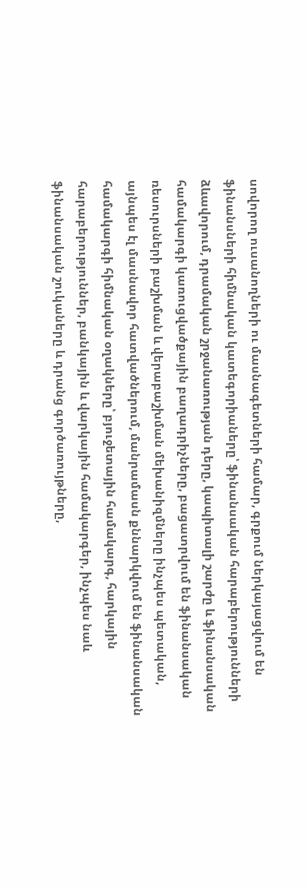սովորող ուսանողների ու մասնագետների համար, գրքում ներկայացվում են ֆինանսների հիմնական կատեգորիաները՝ ֆինանսական հարաբերությունների ձևավորում, դրամական շրջանառության դերը, կապիտալի շարժը և ֆինանսական համակարգի կառուցվածքային բաղադրիչները, բացատրվում են ֆինանսական ռեսուրսների բաշխման և վերաբաշխման մեխանիզմները ինչպես պետական, այնպես էլ մասնավոր հատվածներում, մանրամասն քննարկվում են ֆինանսական համակարգի հիմնական օղակները՝ բյուջետային համակարգ, հարկային հարաբերություններ, բանկային և վարկային համակարգեր, ինչպես նաև ֆինանսական շուկաները և դրանց գործառույթները,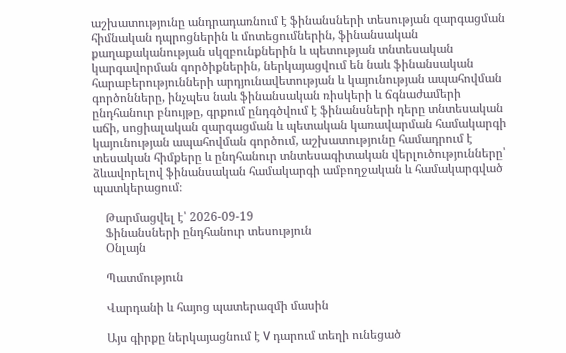աշխատությունը անդրադառնում է ֆինանսների տեսության զարգացման հիմնական դպրոցներին և մոտեցումներին, ֆինանսական քաղաքականության սկզբունքներին և պետության տնտեսական կարգավորման գործիքներին, ներկայացվում են նաև ֆինանսական հարաբերությունների արդյունավետության և կայունության ապահովման գործոնները, ինչպես նաև ֆինանսական ռիսկերի և ճգնաժամերի ընդհանուր բնույթը, գրքում ընդգծվում է ֆինանսների դերը տնտեսական աճի, սոցիալական զարգացման և պետական կառավարման համակարգի կայունության ապահովման գործում, աշխատությունը համադրում է տեսական հիմքերը և ընդհանուր տնտեսագիտական վերլուծությունները՝ ձևավորելով ֆինանսական համակարգի ամբողջական և համակարգված պատկերացում։

    Թարմացվել է՝ 2026-09-19
    Ֆինանսների ընդհանուր տեսություն
    Օնլայն

    Պատմություն

    Վարդանի և հայոց պատերազմի մասին

    Այս գիրքը ներկայացնում է V դարում տեղի ունեցած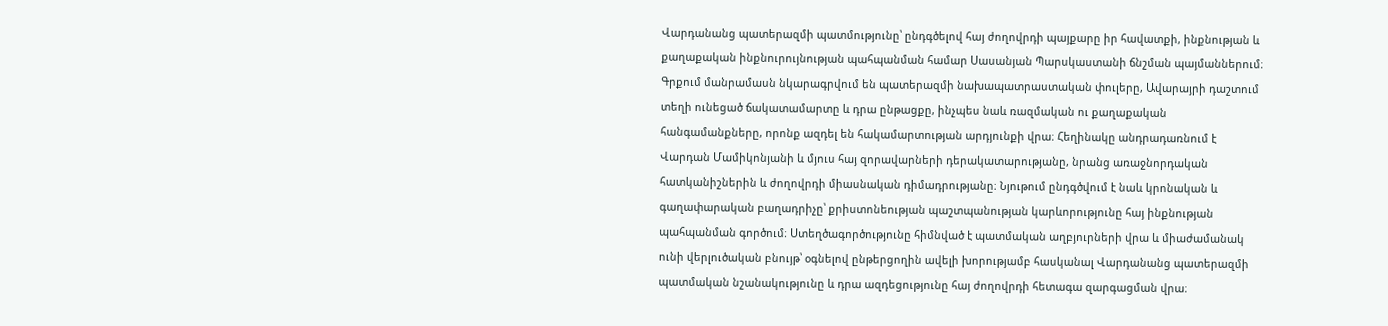Վարդանանց պատերազմի պատմությունը՝ ընդգծելով հայ ժողովրդի պայքարը իր հավատքի, ինքնության և քաղաքական ինքնուրույնության պահպանման համար Սասանյան Պարսկաստանի ճնշման պայմաններում։ Գրքում մանրամասն նկարագրվում են պատերազմի նախապատրաստական փուլերը, Ավարայրի դաշտում տեղի ունեցած ճակատամարտը և դրա ընթացքը, ինչպես նաև ռազմական ու քաղաքական հանգամանքները, որոնք ազդել են հակամարտության արդյունքի վրա։ Հեղինակը անդրադառնում է Վարդան Մամիկոնյանի և մյուս հայ զորավարների դերակատարությանը, նրանց առաջնորդական հատկանիշներին և ժողովրդի միասնական դիմադրությանը։ Նյութում ընդգծվում է նաև կրոնական և գաղափարական բաղադրիչը՝ քրիստոնեության պաշտպանության կարևորությունը հայ ինքնության պահպանման գործում։ Ստեղծագործությունը հիմնված է պատմական աղբյուրների վրա և միաժամանակ ունի վերլուծական բնույթ՝ օգնելով ընթերցողին ավելի խորությամբ հասկանալ Վարդանանց պատերազմի պատմական նշանակությունը և դրա ազդեցությունը հայ ժողովրդի հետագա զարգացման վրա։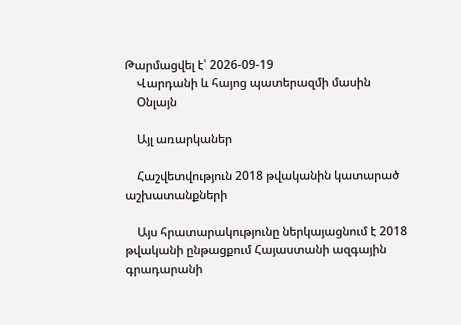Թարմացվել է՝ 2026-09-19
    Վարդանի և հայոց պատերազմի մասին
    Օնլայն

    Այլ առարկաներ

    Հաշվետվություն 2018 թվականին կատարած աշխատանքների

    Այս հրատարակությունը ներկայացնում է 2018 թվականի ընթացքում Հայաստանի ազգային գրադարանի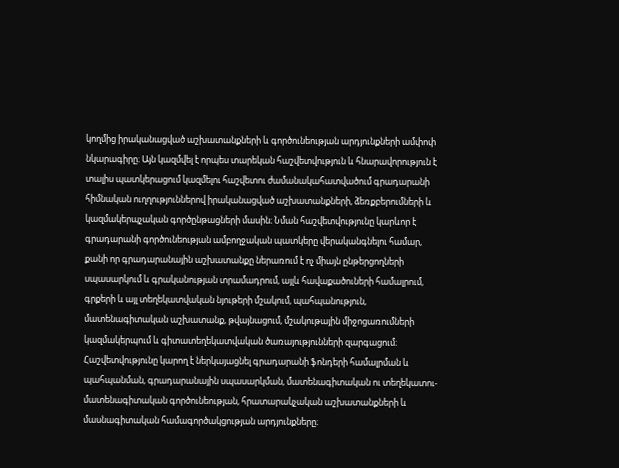կողմից իրականացված աշխատանքների և գործունեության արդյունքների ամփոփ նկարագիրը։ Այն կազմվել է որպես տարեկան հաշվետվություն և հնարավորություն է տալիս պատկերացում կազմելու հաշվետու ժամանակահատվածում գրադարանի հիմնական ուղղություններով իրականացված աշխատանքների, ձեռքբերումների և կազմակերպչական գործընթացների մասին։ Նման հաշվետվությունը կարևոր է գրադարանի գործունեության ամբողջական պատկերը վերականգնելու համար, քանի որ գրադարանային աշխատանքը ներառում է ոչ միայն ընթերցողների սպասարկում և գրականության տրամադրում, այլև հավաքածուների համալրում, գրքերի և այլ տեղեկատվական նյութերի մշակում, պահպանություն, մատենագիտական աշխատանք, թվայնացում, մշակութային միջոցառումների կազմակերպում և գիտատեղեկատվական ծառայությունների զարգացում։ Հաշվետվությունը կարող է ներկայացնել գրադարանի ֆոնդերի համալրման և պահպանման, գրադարանային սպասարկման, մատենագիտական ու տեղեկատու-մատենագիտական գործունեության, հրատարակչական աշխատանքների և մասնագիտական համագործակցության արդյունքները։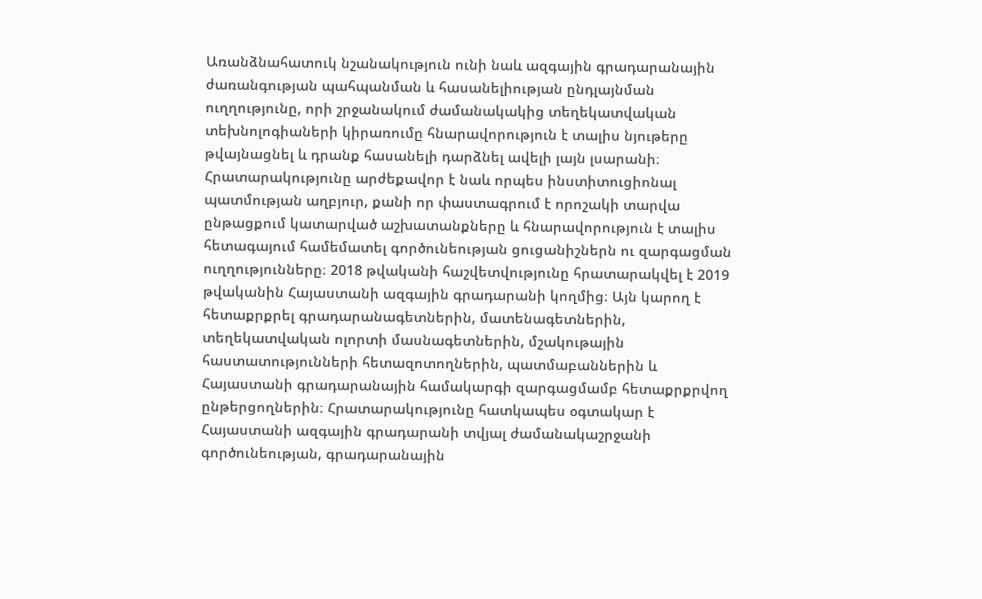Առանձնահատուկ նշանակություն ունի նաև ազգային գրադարանային ժառանգության պահպանման և հասանելիության ընդլայնման ուղղությունը, որի շրջանակում ժամանակակից տեղեկատվական տեխնոլոգիաների կիրառումը հնարավորություն է տալիս նյութերը թվայնացնել և դրանք հասանելի դարձնել ավելի լայն լսարանի։ Հրատարակությունը արժեքավոր է նաև որպես ինստիտուցիոնալ պատմության աղբյուր, քանի որ փաստագրում է որոշակի տարվա ընթացքում կատարված աշխատանքները և հնարավորություն է տալիս հետագայում համեմատել գործունեության ցուցանիշներն ու զարգացման ուղղությունները։ 2018 թվականի հաշվետվությունը հրատարակվել է 2019 թվականին Հայաստանի ազգային գրադարանի կողմից։ Այն կարող է հետաքրքրել գրադարանագետներին, մատենագետներին, տեղեկատվական ոլորտի մասնագետներին, մշակութային հաստատությունների հետազոտողներին, պատմաբաններին և Հայաստանի գրադարանային համակարգի զարգացմամբ հետաքրքրվող ընթերցողներին։ Հրատարակությունը հատկապես օգտակար է Հայաստանի ազգային գրադարանի տվյալ ժամանակաշրջանի գործունեության, գրադարանային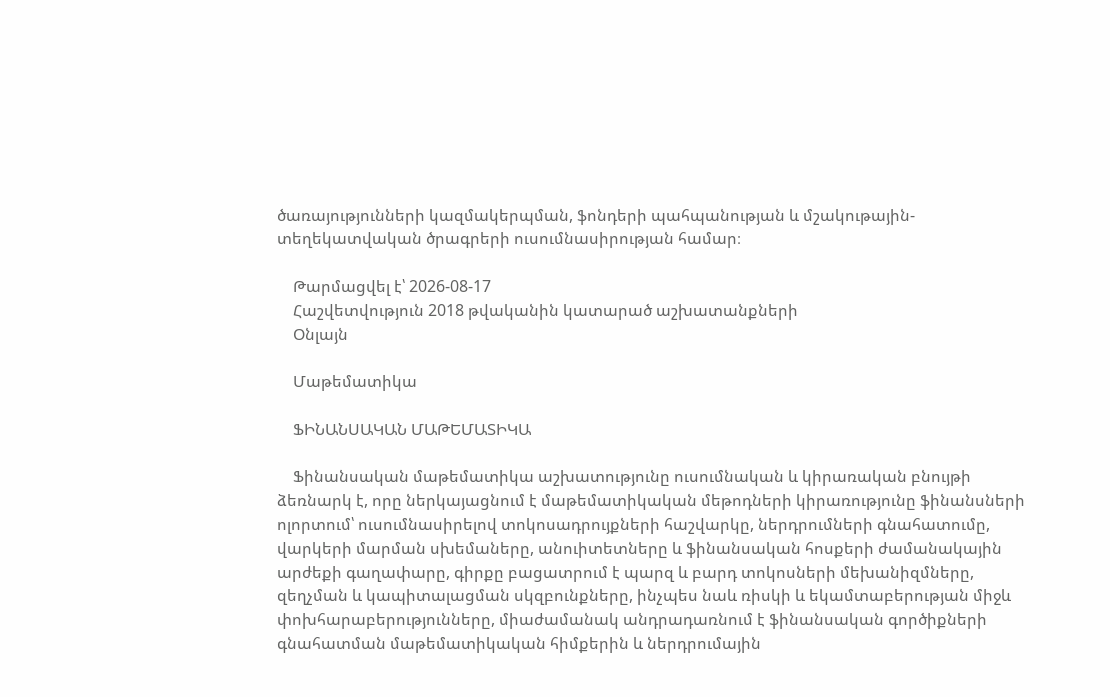ծառայությունների կազմակերպման, ֆոնդերի պահպանության և մշակութային-տեղեկատվական ծրագրերի ուսումնասիրության համար։

    Թարմացվել է՝ 2026-08-17
    Հաշվետվություն 2018 թվականին կատարած աշխատանքների
    Օնլայն

    Մաթեմատիկա

    ՖԻՆԱՆՍԱԿԱՆ ՄԱԹԵՄԱՏԻԿԱ

    Ֆինանսական մաթեմատիկա աշխատությունը ուսումնական և կիրառական բնույթի ձեռնարկ է, որը ներկայացնում է մաթեմատիկական մեթոդների կիրառությունը ֆինանսների ոլորտում՝ ուսումնասիրելով տոկոսադրույքների հաշվարկը, ներդրումների գնահատումը, վարկերի մարման սխեմաները, անուիտետները և ֆինանսական հոսքերի ժամանակային արժեքի գաղափարը, գիրքը բացատրում է պարզ և բարդ տոկոսների մեխանիզմները, զեղչման և կապիտալացման սկզբունքները, ինչպես նաև ռիսկի և եկամտաբերության միջև փոխհարաբերությունները, միաժամանակ անդրադառնում է ֆինանսական գործիքների գնահատման մաթեմատիկական հիմքերին և ներդրումային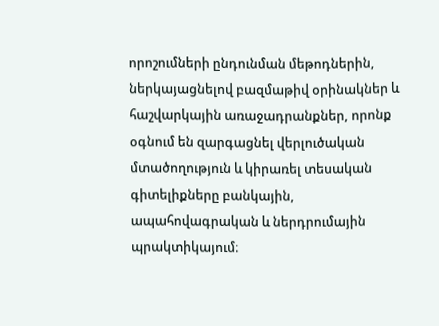որոշումների ընդունման մեթոդներին, ներկայացնելով բազմաթիվ օրինակներ և հաշվարկային առաջադրանքներ, որոնք օգնում են զարգացնել վերլուծական մտածողություն և կիրառել տեսական գիտելիքները բանկային, ապահովագրական և ներդրումային պրակտիկայում։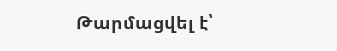Թարմացվել է՝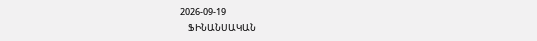2026-09-19
    ՖԻՆԱՆՍԱԿԱՆ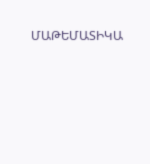ՄԱԹԵՄԱՏԻԿԱ